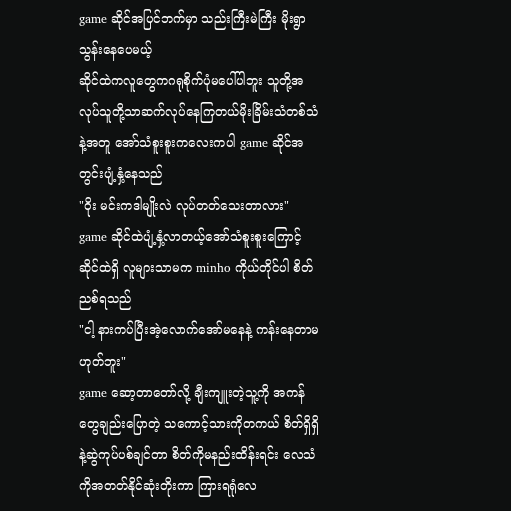game ဆိုင်အပြင်ဘက်မှာ သည်းကြီးမဲကြီး မိုးရွာသွန်းနေပေမယ့်
ဆိုင်ထဲကလူတွေကဂရုစိုက်ပုံမပေါ်ပါဘူး သူတို့အလုပ်သူတို့သာဆက်လုပ်နေကြတယ်မိုးခြိမ်းသံတစ်သံနဲ့အတူ အော်သံစူးစူးကလေးကပါ game ဆိုင်အတွင်းပျံ့နှံ့နေသည်
"ဝိုး မင်းကဒါမျိုးလဲ လုပ်တတ်သေးတာလား"
game ဆိုင်ထဲပျံ့နှံ့လာတယ့်အော်သံစူးစူးကြောင့် ဆိုင်ထဲရှိ လူများသာမက minho ကိုယ်တိုင်ပါ စိတ်ညစ်ရသည်
"ငါ့ နားကပ်ပြီးအဲ့လောက်အော်မနေနဲ့ ကန်းနေတာမဟုတ်ဘူး"
game ဆော့တာတော်လို့ ချီးကျူးတဲ့သူ့ကို အကန်တွေချည်းပြောတဲ့ သကောင့်သားကိုတကယ် စိတ်ရှိရှိနဲ့ဆွဲကုပ်ပစ်ချင်တာ စိတ်ကိုမနည်းထိန်းရင်း လေသံကိုအတတ်နိုင်ဆုံးတိုးကာ ကြားရရုံလေ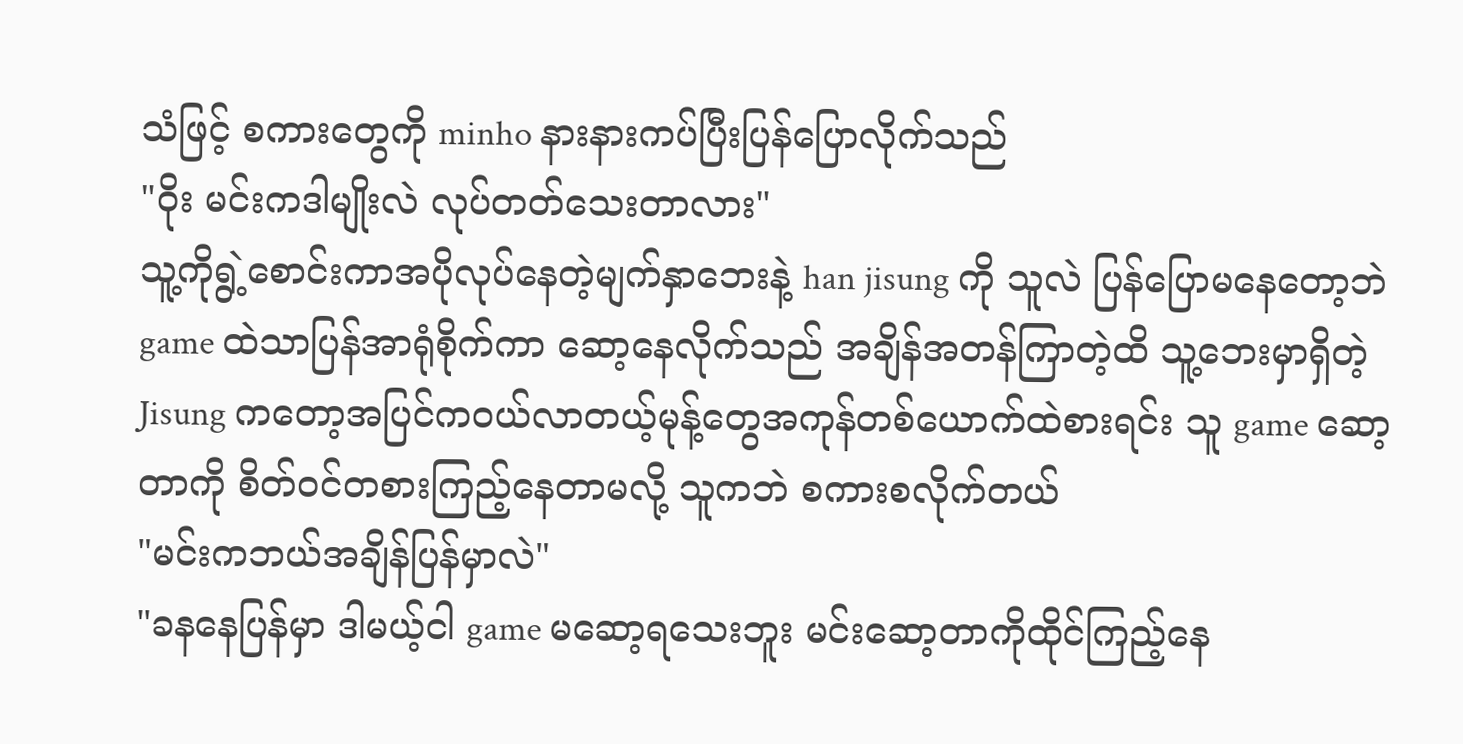သံဖြင့် စကားတွေကို minho နားနားကပ်ပြီးပြန်ပြောလိုက်သည်
"ဝိုး မင်းကဒါမျိုးလဲ လုပ်တတ်သေးတာလား"
သူ့ကိုရွဲ့စောင်းကာအပိုလုပ်နေတဲ့မျက်နှာဘေးနဲ့ han jisung ကို သူလဲ ပြန်ပြောမနေတော့ဘဲ game ထဲသာပြန်အာရုံစိုက်ကာ ဆော့နေလိုက်သည် အချိန်အတန်ကြာတဲ့ထိ သူ့ဘေးမှာရှိတဲ့ Jisung ကတော့အပြင်ကဝယ်လာတယ့်မုန့်တွေအကုန်တစ်ယောက်ထဲစားရင်း သူ game ဆော့တာကို စိတ်ဝင်တစားကြည့်နေတာမလို့ သူကဘဲ စကားစလိုက်တယ်
"မင်းကဘယ်အချိန်ပြန်မှာလဲ"
"ခနနေပြန်မှာ ဒါမယ့်ငါ game မဆော့ရသေးဘူး မင်းဆော့တာကိုထိုင်ကြည့်နေ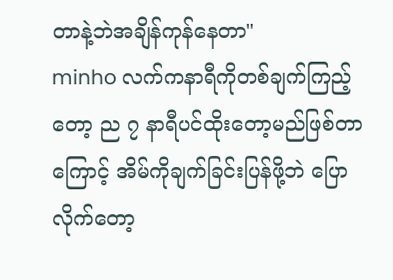တာနဲ့ဘဲအချိန်ကုန်နေတာ"
minho လက်ကနာရီကိုတစ်ချက်ကြည့်တော့ ည ၇ နာရီပင်ထိုးတော့မည်ဖြစ်တာကြောင့် အိမ်ကိုချက်ခြင်းပြန်ဖို့ဘဲ ပြောလိုက်တော့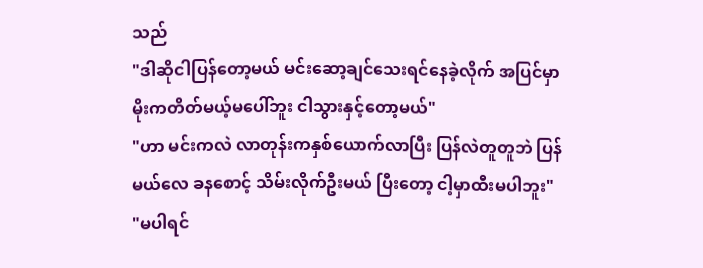သည်
"ဒါဆိုငါပြန်တော့မယ် မင်းဆော့ချင်သေးရင်နေခဲ့လိုက် အပြင်မှာ မိုးကတိတ်မယ့်မပေါ်ဘူး ငါသွားနှင့်တော့မယ်"
"ဟာ မင်းကလဲ လာတုန်းကနှစ်ယောက်လာပြီး ပြန်လဲတူတူဘဲ ပြန်မယ်လေ ခနစောင့် သိမ်းလိုက်ဦးမယ် ပြီးတော့ ငါ့မှာထီးမပါဘူး"
"မပါရင်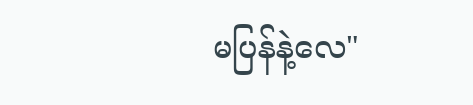မပြန်နဲ့လေ"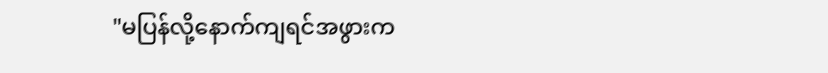"မပြန်လို့နောက်ကျရင်အဖွားက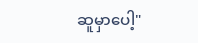ဆူမှာပေါ့"